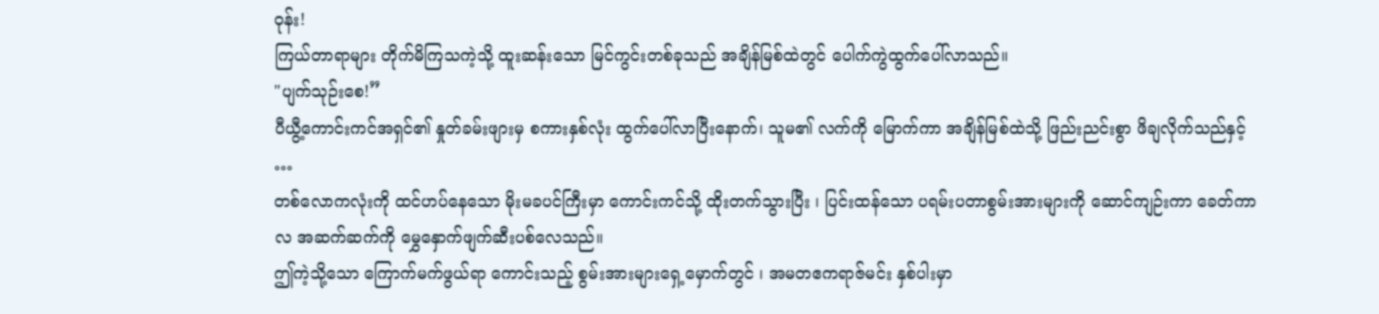ဝုန်း!
ကြယ်တာရာများ တိုက်မိကြသကဲ့သို့ ထူးဆန်းသော မြင်ကွင်းတစ်ခုသည် အချိန်မြစ်ထဲတွင် ပေါက်ကွဲထွက်ပေါ်လာသည်။
"ပျက်သုဉ်းစေ!”
ပီယွီ့ကောင်းကင်အရှင်၏ နှုတ်ခမ်းဖျားမှ စကားနှစ်လုံး ထွက်ပေါ်လာပြီးနောက်၊ သူမ၏ လက်ကို မြောက်ကာ အချိန်မြစ်ထဲသို့ ဖြည်းညင်းစွာ ဖိချလိုက်သည်နှင့် …
တစ်လောကလုံးကို ထင်ဟပ်နေသော မိုးမခပင်ကြီးမှာ ကောင်းကင်သို့ ထိုးတက်သွားပြီး ၊ ပြင်းထန်သော ပရမ်းပတာစွမ်းအားများကို ဆောင်ကျဉ်းကာ ခေတ်ကာလ အဆက်ဆက်ကို မွှေနှောက်ဖျက်ဆီးပစ်လေသည်။
ဤကဲ့သို့သော ကြောက်မက်ဖွယ်ရာ ကောင်းသည့် စွမ်းအားများရှေ့မှောက်တွင် ၊ အမတဧကရာဇ်မင်း နှစ်ပါးမှာ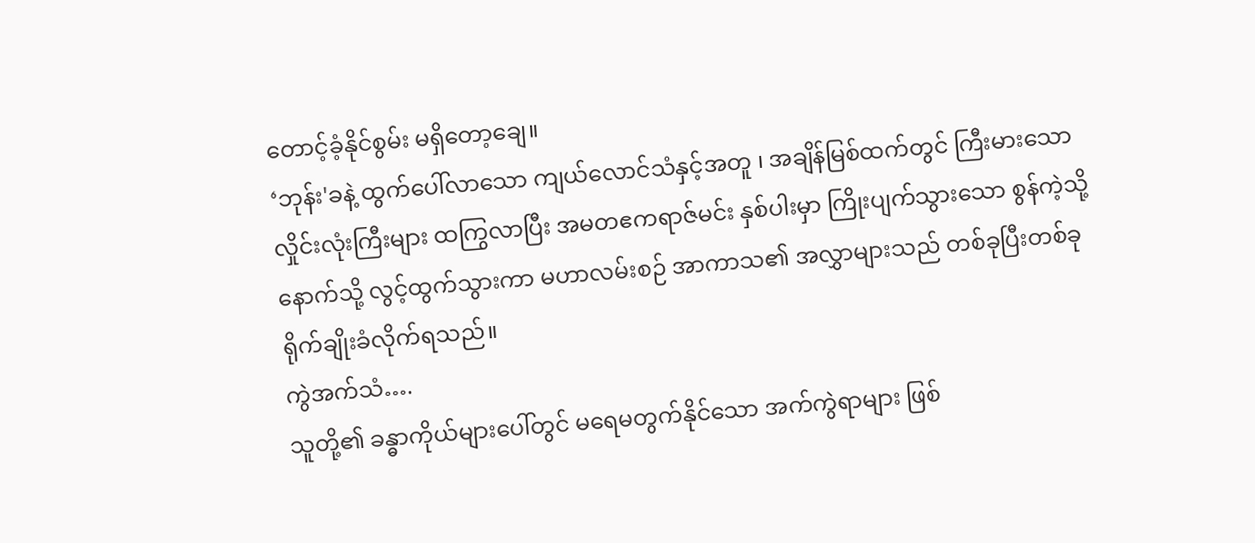တောင့်ခံ့နိုင်စွမ်း မရှိတော့ချေ။
‘ဘုန်း'ခနဲ့ ထွက်ပေါ်လာသော ကျယ်လောင်သံနှင့်အတူ ၊ အချိန်မြစ်ထက်တွင် ကြီးမားသော လှိုင်းလုံးကြီးများ ထကြွလာပြီး အမတဧကရာဇ်မင်း နှစ်ပါးမှာ ကြိုးပျက်သွားသော စွန်ကဲ့သို့ နောက်သို့ လွင့်ထွက်သွားကာ မဟာလမ်းစဉ် အာကာသ၏ အလွှာများသည် တစ်ခုပြီးတစ်ခု ရိုက်ချိုးခံလိုက်ရသည်။
ကွဲအက်သံ….
သူတို့၏ ခန္ဓာကိုယ်များပေါ်တွင် မရေမတွက်နိုင်သော အက်ကွဲရာများ ဖြစ်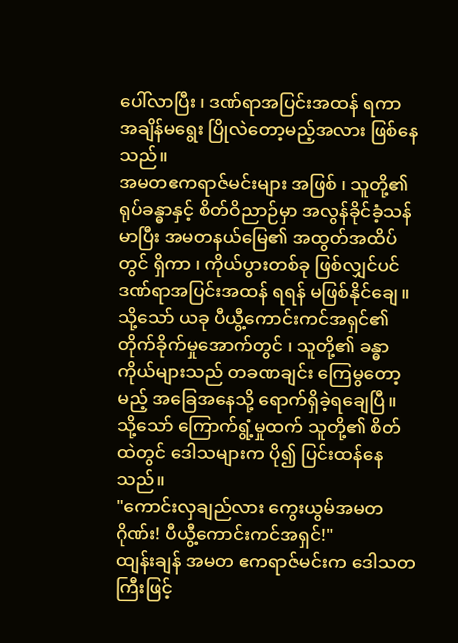ပေါ်လာပြီး ၊ ဒဏ်ရာအပြင်းအထန် ရကာ အချိန်မရွေး ပြိုလဲတော့မည့်အလား ဖြစ်နေသည်။
အမတဧကရာဇ်မင်းများ အဖြစ် ၊ သူတို့၏ ရုပ်ခန္ဓာနှင့် စိတ်ဝိညာဉ်မှာ အလွန်ခိုင်ခံ့သန်မာပြီး အမတနယ်မြေ၏ အထွတ်အထိပ်တွင် ရှိကာ ၊ ကိုယ်ပွားတစ်ခု ဖြစ်လျှင်ပင် ဒဏ်ရာအပြင်းအထန် ရရန် မဖြစ်နိုင်ချေ။
သို့သော် ယခု ပီယွီ့ကောင်းကင်အရှင်၏ တိုက်ခိုက်မှုအောက်တွင် ၊ သူတို့၏ ခန္ဓာကိုယ်များသည် တခဏချင်း ကြေမွတော့မည့် အခြေအနေသို့ ရောက်ရှိခဲ့ရချေပြီ။
သို့သော် ကြောက်ရွံ့မှုထက် သူတို့၏ စိတ်ထဲတွင် ဒေါသများက ပို၍ ပြင်းထန်နေသည်။
"ကောင်းလှချည်လား ကွေးယွမ်အမတဂိုဏ်း! ပီယွီ့ကောင်းကင်အရှင်!"
ထျန်းချန် အမတ ဧကရာဇ်မင်းက ဒေါသတကြီးဖြင့်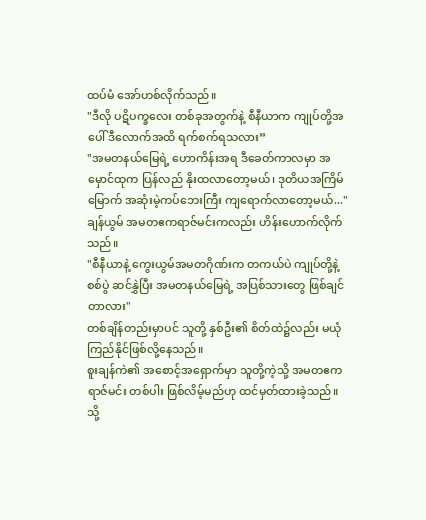ထပ်မံ အော်ဟစ်လိုက်သည်။
"ဒီလို ပဋိပက္ခလေး တစ်ခုအတွက်နဲ့ စီနီယာက ကျုပ်တို့အပေါ် ဒီလောက်အထိ ရက်စက်ရသလား”
"အမတနယ်မြေရဲ့ ဟောကိန်းအရ ဒီခေတ်ကာလမှာ အမှောင်ထုက ပြန်လည် နိုးထလာတော့မယ်၊ ဒုတိယအကြိမ်မြောက် အဆုံးမဲ့ကပ်ဘေးကြီး ကျရောက်လာတော့မယ်..."
ချန်ယွမ် အမတဧကရာဇ်မင်းကလည်း ဟိန်းဟောက်လိုက်သည်။
"စီနီယာနဲ့ ကွေးယွမ်အမတဂိုဏ်းက တကယ်ပဲ ကျုပ်တို့နဲ့ စစ်ပွဲ ဆင်နွှဲပြီး အမတနယ်မြေရဲ့ အပြစ်သားတွေ ဖြစ်ချင်တာလား"
တစ်ချိန်တည်းမှာပင် သူတို့ နှစ်ဦး၏ စိတ်ထဲ၌လည်း မယုံကြည်နိုင်ဖြစ်လို့နေသည်။
စူးချန်ကဲ၏ အစောင့်အရှောက်မှာ သူတို့ကဲ့သို့ အမတဧကရာဇ်မင်း တစ်ပါး ဖြစ်လိမ့်မည်ဟု ထင်မှတ်ထားခဲ့သည်။
သို့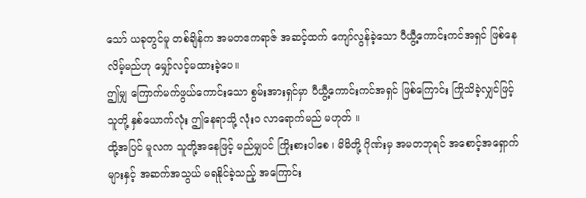သော် ယခုတွင်မူ တစ်ချိန်က အမတဧကရာဇ် အဆင့်ထက် ကျော်လွန်ခဲ့သော ပီယွီ့ကောင်းကင်အရှင် ဖြစ်နေလိမ့်မည်ဟု မျှော်လင့်မထားခဲ့ပေ။
ဤမျှ ကြောက်မက်ဖွယ်ကောင်းသော စွမ်းအားရှင်မှာ ပီယွီ့ကောင်းကင်အရှင် ဖြစ်ကြောင်း ကြိုသိခဲ့လျှင်ဖြင့် သူတို့ နှစ်ယောက်လုံး ဤနေရာသို့ လုံးဝ လာရောက်မည် မဟုတ် ။
ထို့အပြင် မူလက သူတို့အနေဖြင့် မည်မျှပင် ကြိုးစားပါစေ ၊ မိမိတို့ ဂိုဏ်းမှ အမတဘုရင် အစောင့်အရှောက်များနှင့် အဆက်အသွယ် မရနိုင်ခဲ့သည့် အကြောင်း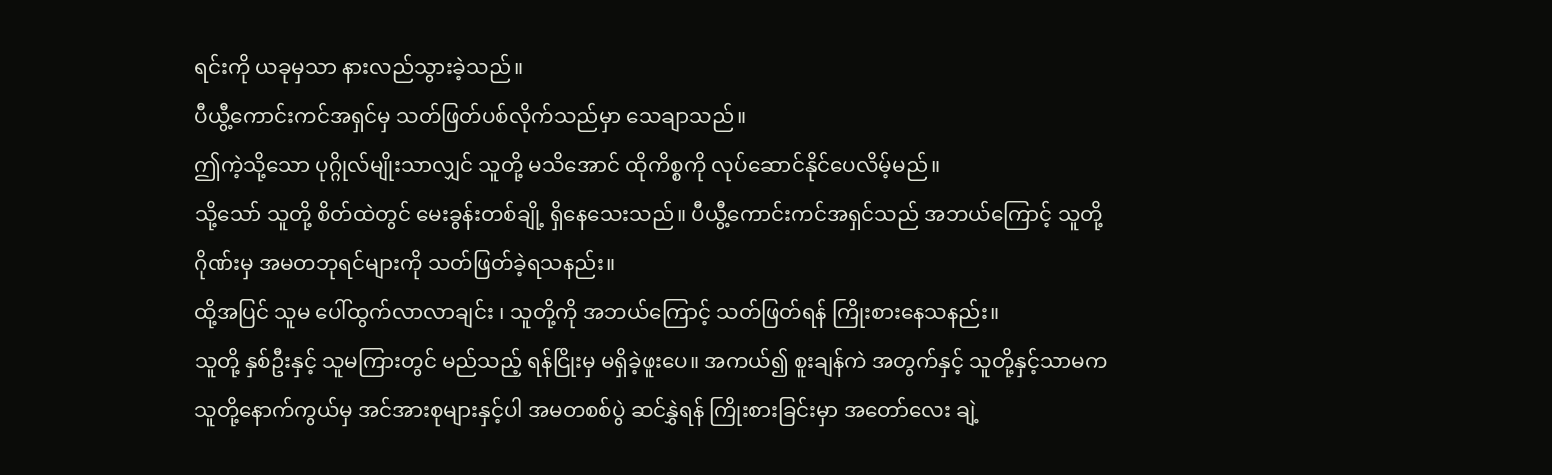ရင်းကို ယခုမှသာ နားလည်သွားခဲ့သည်။
ပီယွီ့ကောင်းကင်အရှင်မှ သတ်ဖြတ်ပစ်လိုက်သည်မှာ သေချာသည်။
ဤကဲ့သို့သော ပုဂ္ဂိုလ်မျိုးသာလျှင် သူတို့ မသိအောင် ထိုကိစ္စကို လုပ်ဆောင်နိုင်ပေလိမ့်မည်။
သို့သော် သူတို့ စိတ်ထဲတွင် မေးခွန်းတစ်ချို့ ရှိနေသေးသည်။ ပီယွီ့ကောင်းကင်အရှင်သည် အဘယ်ကြောင့် သူတို့ဂိုဏ်းမှ အမတဘုရင်များကို သတ်ဖြတ်ခဲ့ရသနည်း။
ထို့အပြင် သူမ ပေါ်ထွက်လာလာချင်း ၊ သူတို့ကို အဘယ်ကြောင့် သတ်ဖြတ်ရန် ကြိုးစားနေသနည်း။
သူတို့ နှစ်ဦးနှင့် သူမကြားတွင် မည်သည့် ရန်ငြိုးမှ မရှိခဲ့ဖူးပေ။ အကယ်၍ စူးချန်ကဲ အတွက်နှင့် သူတို့နှင့်သာမက သူတို့နောက်ကွယ်မှ အင်အားစုများနှင့်ပါ အမတစစ်ပွဲ ဆင်နွှဲရန် ကြိုးစားခြင်းမှာ အတော်လေး ချဲ့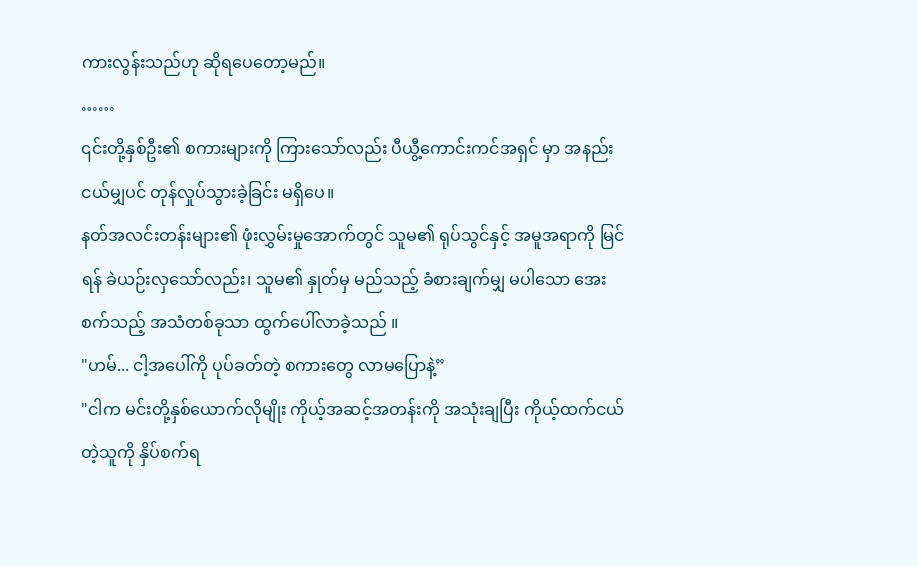ကားလွန်းသည်ဟု ဆိုရပေတော့မည်။
……
၎င်းတို့နှစ်ဦး၏ စကားများကို ကြားသော်လည်း ပီယွီ့ကောင်းကင်အရှင် မှာ အနည်းငယ်မျှပင် တုန်လှုပ်သွားခဲ့ခြင်း မရှိပေ။
နတ်အလင်းတန်းများ၏ ဖုံးလွှမ်းမှုအောက်တွင် သူမ၏ ရုပ်သွင်နှင့် အမူအရာကို မြင်ရန် ခဲယဉ်းလှသော်လည်း၊ သူမ၏ နှုတ်မှ မည်သည့် ခံစားချက်မျှ မပါသော အေးစက်သည့် အသံတစ်ခုသာ ထွက်ပေါ်လာခဲ့သည် ။
"ဟမ်... ငါ့အပေါ်ကို ပုပ်ခတ်တဲ့ စကားတွေ လာမပြောနဲ့”
"ငါက မင်းတို့နှစ်ယောက်လိုမျိုး ကိုယ့်အဆင့်အတန်းကို အသုံးချပြီး ကိုယ့်ထက်ငယ်တဲ့သူကို နှိပ်စက်ရ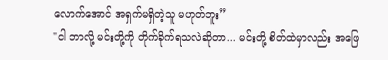လောက်အောင် အရှက်မရှိတဲ့သူ မဟုတ်ဘူး”
"ငါ ဘာလို့ မင်းတို့ကို တိုက်ခိုက်ရသလဲဆိုတာ... မင်းတို့ စိတ်ထဲမှာလည်း အဖြေ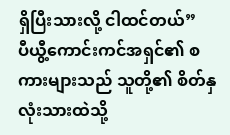ရှိပြီးသားလို့ ငါထင်တယ်”
ပီယွီ့ကောင်းကင်အရှင်၏ စကားများသည် သူတို့၏ စိတ်နှလုံးသားထဲသို့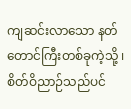ကျဆင်းလာသော နတ်တောင်ကြီးတစ်ခုကဲ့သို့ ၊ စိတ်ဝိညာဉ်သည်ပင်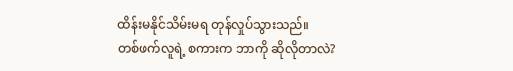ထိန်းမနိုင်သိမ်းမရ တုန်လှုပ်သွားသည်။
တစ်ဖက်လူရဲ့ စကားက ဘာကို ဆိုလိုတာလဲ?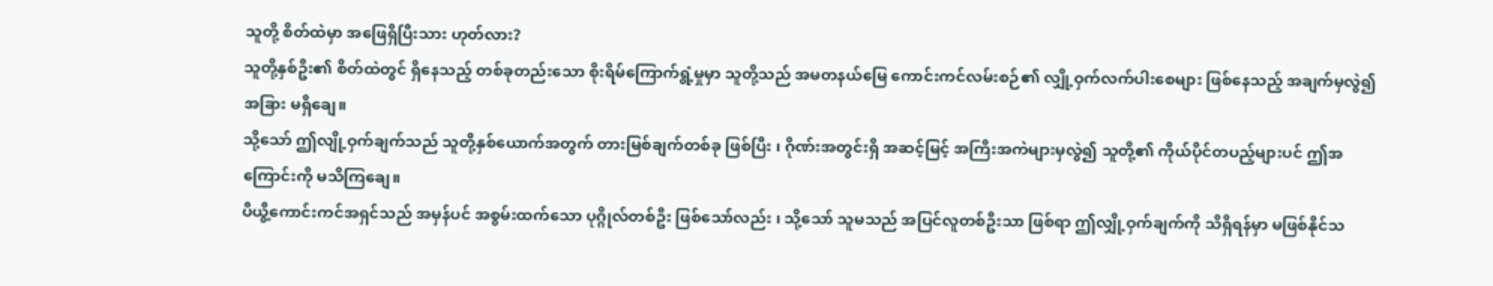သူတို့ စိတ်ထဲမှာ အဖြေရှိပြီးသား ဟုတ်လား?
သူတို့နှစ်ဦး၏ စိတ်ထဲတွင် ရှိနေသည့် တစ်ခုတည်းသော စိုးရိမ်ကြောက်ရွံ့မှုမှာ သူတို့သည် အမတနယ်မြေ ကောင်းကင်လမ်းစဉ်၏ လျှို့ဝှက်လက်ပါးစေများ ဖြစ်နေသည့် အချက်မှလွဲ၍ အခြား မရှိချေ။
သို့သော် ဤလျို့ဝှက်ချက်သည် သူတို့နှစ်ယောက်အတွက် တားမြစ်ချက်တစ်ခု ဖြစ်ပြီး ၊ ဂိုဏ်းအတွင်းရှိ အဆင့်မြင့် အကြီးအကဲများမှလွဲ၍ သူတို့၏ ကိုယ်ပိုင်တပည့်များပင် ဤအကြောင်းကို မသိကြချေ။
ပီယွီ့ကောင်းကင်အရှင်သည် အမှန်ပင် အစွမ်းထက်သော ပုဂ္ဂိုလ်တစ်ဦး ဖြစ်သော်လည်း ၊ သို့သော် သူမသည် အပြင်လူတစ်ဦးသာ ဖြစ်ရာ ဤလျှို့ဝှက်ချက်ကို သိရှိရန်မှာ မဖြစ်နိုင်သ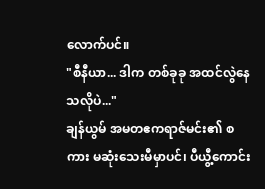လောက်ပင်။
"စီနီယာ... ဒါက တစ်ခုခု အထင်လွဲနေသလိုပဲ..."
ချန်ယွမ် အမတဧကရာဇ်မင်း၏ စကား မဆုံးသေးမီမှာပင်၊ ပီယွီ့ကောင်း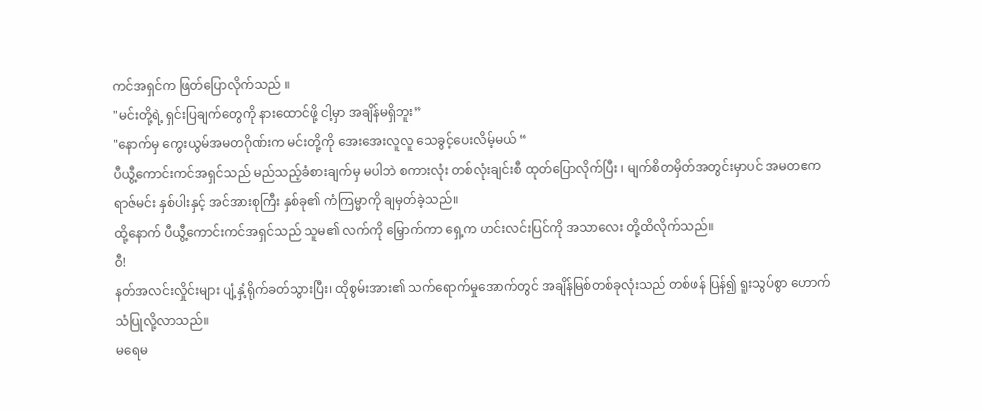ကင်အရှင်က ဖြတ်ပြောလိုက်သည် ။
"မင်းတို့ရဲ့ ရှင်းပြချက်တွေကို နားထောင်ဖို့ ငါ့မှာ အချိန်မရှိဘူး”
"နောက်မှ ကွေးယွမ်အမတဂိုဏ်းက မင်းတို့ကို အေးအေးလူလူ သေခွင့်ပေးလိမ့်မယ် “
ပီယွီ့ကောင်းကင်အရှင်သည် မည်သည့်ခံစားချက်မှ မပါဘဲ စကားလုံး တစ်လုံးချင်းစီ ထုတ်ပြောလိုက်ပြီး ၊ မျက်စိတမှိတ်အတွင်းမှာပင် အမတဧကရာဇ်မင်း နှစ်ပါးနှင့် အင်အားစုကြီး နှစ်ခု၏ ကံကြမ္မာကို ချမှတ်ခဲ့သည်။
ထို့နောက် ပီယွီ့ကောင်းကင်အရှင်သည် သူမ၏ လက်ကို မြှောက်ကာ ရှေ့က ဟင်းလင်းပြင်ကို အသာလေး တို့ထိလိုက်သည်။
ဝီ!
နတ်အလင်းလှိုင်းများ ပျံ့နှံ့ရိုက်ခတ်သွားပြီး၊ ထိုစွမ်းအား၏ သက်ရောက်မှုအောက်တွင် အချိန်မြစ်တစ်ခုလုံးသည် တစ်ဖန် ပြန်၍ ရူးသွပ်စွာ ဟောက်သံပြုလို့လာသည်။
မရေမ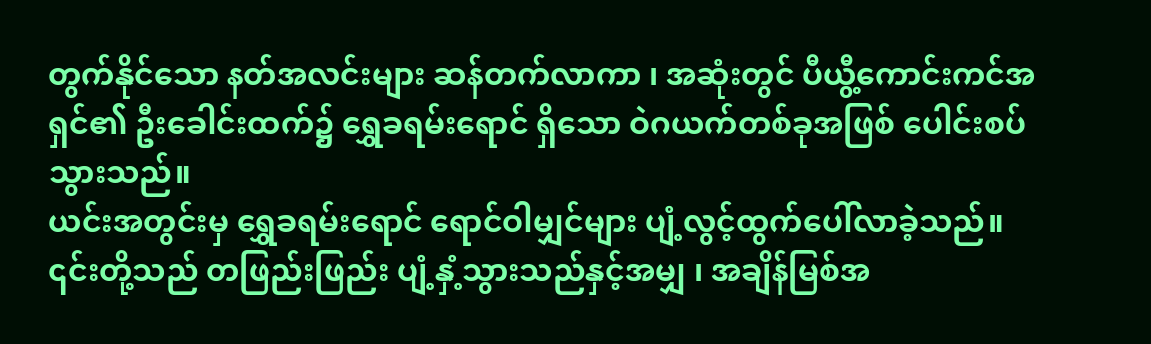တွက်နိုင်သော နတ်အလင်းများ ဆန်တက်လာကာ ၊ အဆုံးတွင် ပီယွီ့ကောင်းကင်အရှင်၏ ဦးခေါင်းထက်၌ ရွှေခရမ်းရောင် ရှိသော ဝဲဂယက်တစ်ခုအဖြစ် ပေါင်းစပ်သွားသည်။
ယင်းအတွင်းမှ ရွှေခရမ်းရောင် ရောင်ဝါမျှင်များ ပျံ့လွင့်ထွက်ပေါ်လာခဲ့သည်။
၎င်းတို့သည် တဖြည်းဖြည်း ပျံ့နှံ့သွားသည်နှင့်အမျှ ၊ အချိန်မြစ်အ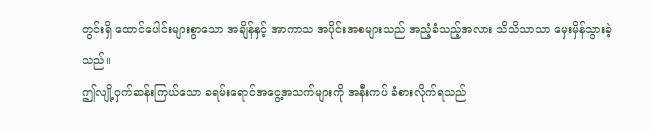တွင်းရှိ ထောင်ပေါင်းများစွာသော အချိန်နှင့် အာကာသ အပိုင်းအစများသည် အညံ့ခံသည့်အလား သိသိသာသာ မှေးမှိန်သွားခဲ့သည်။
ဤလျို့ဝှက်ဆန်းကြယ်သော ခရမ်းရောင်အငွေ့အသက်များကို အနီးကပ် ခံစားလိုက်ရသည်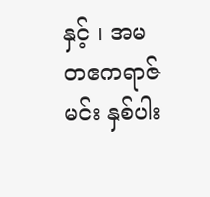နှင့် ၊ အမတဧကရာဇ်မင်း နှစ်ပါး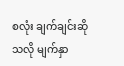စလုံး ချက်ချင်းဆိုသလို မျက်နှာ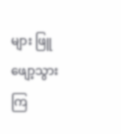များ ဖြူဖျော့သွားကြ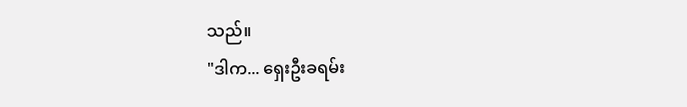သည်။
"ဒါက... ရှေးဦးခရမ်း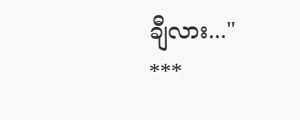ချီလား..."
***